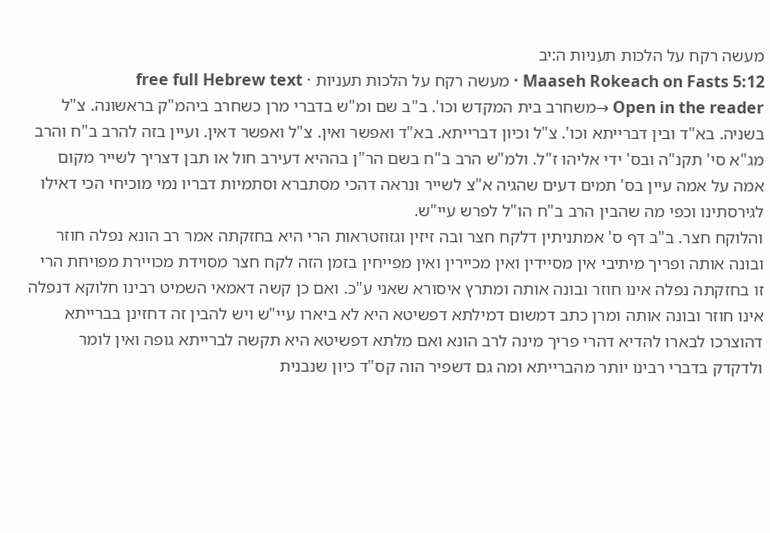מעשה רקח על הלכות תעניות ה:יב
Maaseh Rokeach on Fasts 5:12 · מעשה רקח על הלכות תעניות · free full Hebrew text
Open in the reader →משחרב בית המקדש וכו'. ב"ב שם ומ"ש בדברי מרן כשחרב ביהמ"ק בראשונה. צ"ל בשניה. בא"ד ובין דברייתא וכו'. צ"ל וכיון דברייתא. בא"ד ואפשר ואין. צ"ל ואפשר דאין. ועיין בזה להרב ב"ח והרב מג"א סי' תקנ"ה ובס' ידי אליהו ז"ל. ולמ"ש הרב ב"ח בשם הר"ן בההיא דעירב חול או תבן דצריך לשייר מקום אמה על אמה עיין בס' תמים דעים שהגיה א"צ לשייר ונראה דהכי מסתברא וסתמיות דבריו נמי מוכיחי הכי דאילו לגירסתינו וכפי מה שהבין הרב ב"ח הו"ל לפרש עיי"ש.
והלוקח חצר. ב"ב דף ס' אמתניתין דלקח חצר ובה זיזין וגזוזטראות הרי היא בחזקתה אמר רב הונא נפלה חוזר ובונה אותה ופריך מיתיבי אין מסיידין ואין מכיירין ואין מפייחין בזמן הזה לקח חצר מסוידת מכויירת מפויחת הרי זו בחזקתה נפלה אינו חוזר ובונה אותה ומתרץ איסורא שאני ע"כ. ואם כן קשה דאמאי השמיט רבינו חלוקא דנפלה אינו חוזר ובונה אותה ומרן כתב דמשום דמילתא דפשיטא היא לא ביארו עיי"ש ויש להבין זה דחזינן בברייתא דהוצרכו לבארו להדיא דהרי פריך מינה לרב הונא ואם מלתא דפשיטא היא תקשה לברייתא גופה ואין לומר ולדקדק בדברי רבינו יותר מהברייתא ומה גם דשפיר הוה קס"ד כיון שנבנית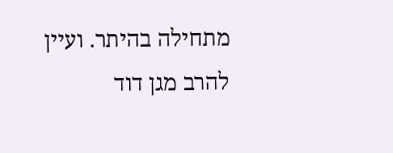מתחילה בהיתר. ועיין להרב מגן דוד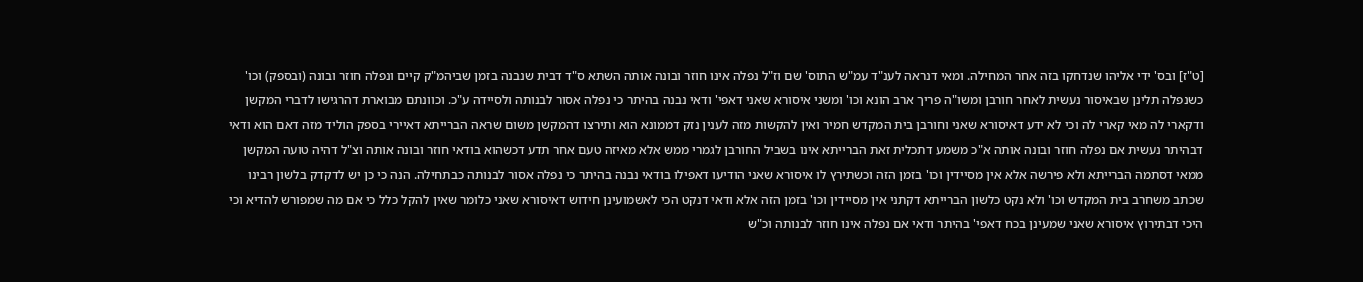[ט"ז] ובס' ידי אליהו שנדחקו בזה אחר המחילה. ומאי דנראה לענ"ד עמ"ש התוס' שם וז"ל נפלה אינו חוזר ובונה אותה השתא ס"ד דבית שנבנה בזמן שביהמ"ק קיים ונפלה חוזר ובונה (ובספק) וכו' כשנפלה תלינן שבאיסור נעשית לאחר חורבן ומשו"ה פריך ארב הונא וכו' ומשני איסורא שאני דאפי' ודאי נבנה בהיתר כי נפלה אסור לבנותה ולסיידה ע"כ. וכוונתם מבוארת דהרגישו לדברי המקשן ודקארי לה מאי קארי לה וכי לא ידע דאיסורא שאני וחורבן בית המקדש חמיר ואין להקשות מזה לענין נזק דממונא הוא ותירצו דהמקשן משום שראה הברייתא דאיירי בספק הוליד מזה דאם הוא ודאי דבהיתר נעשית אם נפלה חוזר ובונה אותה א"כ משמע דתכלית זאת הברייתא אינו בשביל החורבן לגמרי ממש אלא מאיזה טעם אחר תדע דכשהוא בודאי חוזר ובונה אותה וצ"ל דהיה טועה המקשן ממאי דסתמה הברייתא ולא פירשה אלא אין מסיידין וכו' בזמן הזה וכשתירץ לו איסורא שאני הודיעו דאפילו בודאי נבנה בהיתר כי נפלה אסור לבנותה כבתחילה. הנה כי כן יש לדקדק בלשון רבינו שכתב משחרב בית המקדש וכו' ולא נקט כלשון הברייתא דקתני אין מסיידין וכו' בזמן הזה אלא ודאי דנקט הכי לאשמועינן חידוש דאיסורא שאני כלומר שאין להקל כלל כי אם מה שמפורש להדיא וכי היכי דבתירוץ איסורא שאני שמעינן בכח דאפי' בהיתר ודאי אם נפלה אינו חוזר לבנותה וכ"ש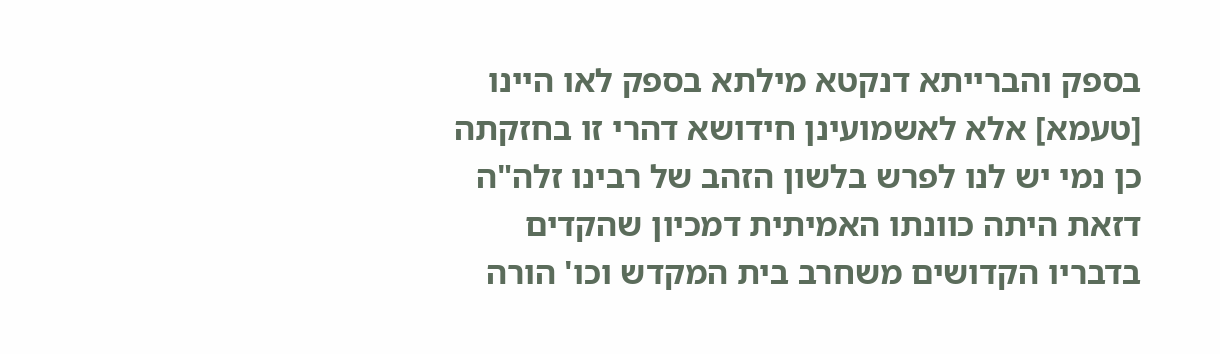בספק והברייתא דנקטא מילתא בספק לאו היינו [טעמא] אלא לאשמועינן חידושא דהרי זו בחזקתה כן נמי יש לנו לפרש בלשון הזהב של רבינו זלה"ה דזאת היתה כוונתו האמיתית דמכיון שהקדים בדבריו הקדושים משחרב בית המקדש וכו' הורה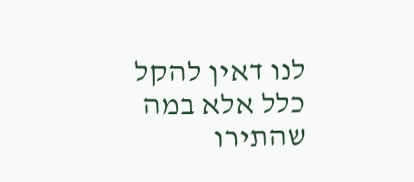לנו דאין להקל כלל אלא במה שהתירו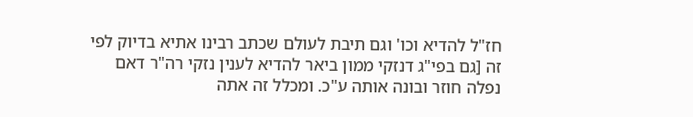חז"ל להדיא וכו' וגם תיבת לעולם שכתב רבינו אתיא בדיוק לפי זה [גם בפי"ג דנזקי ממון ביאר להדיא לענין נזקי רה"ר דאם נפלה חוזר ובונה אותה ע"כ. ומכלל זה אתה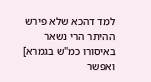למד דהכא שלא פירש ההיתר הרי נשאר באיסורו כמ"ש בגמרא] ואפשר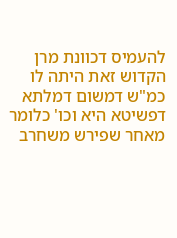להעמיס דכוונת מרן הקדוש זאת היתה לו כמ"ש דמשום דמלתא דפשיטא היא וכו' כלומר מאחר שפירש משחרב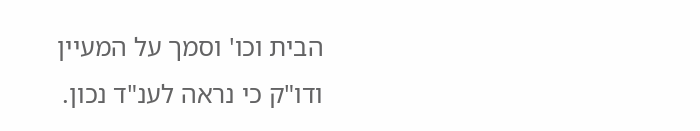הבית וכו' וסמך על המעיין ודו"ק כי נראה לענ"ד נכון.